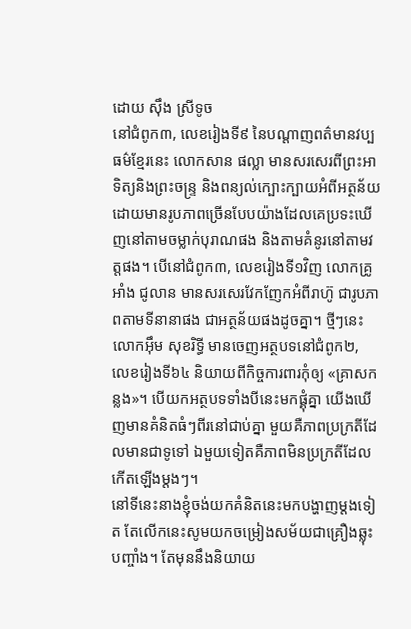ដោយ ស៊ឹង ស្រីទូច
នៅជំពូក៣, លេខរៀងទី៩ នៃបណ្តាញពត៌មានវប្បធម៌ខ្មែរនេះ លោកសាន ផល្លា មានសរសេរពីព្រះអាទិត្យនិងព្រះចន្រ្ទ និងពន្យល់ក្បោះក្បាយអំពីអត្ថន័យដោយមានរូបភាពច្រើនបែបយ៉ាងដែលគេប្រទះឃើញនៅតាមចម្លាក់បុរាណផង និងតាមគំនូរនៅតាមវត្តផង។ បើនៅជំពូក៣, លេខរៀងទី១វិញ លោកគ្រូអាំង ជូលាន មានសរសេរវែកញែកអំពីរាហ៊ូ ជារូបភាពតាមទីនានាផង ជាអត្ថន័យផងដូចគ្នា។ ថ្មីៗនេះ លោកអ៊ឹម សុខរិទ្ធី មានចេញអត្ថបទនៅជំពូក២, លេខរៀងទី៦៤ និយាយពីកិច្ចការពារកុំឲ្យ «គ្រាសកន្លង»។ បើយកអត្ថបទទាំងបីនេះមកផ្គុំគ្នា យើងឃើញមានគំនិតធំៗពីរនៅជាប់គ្នា មួយគឺភាពប្រក្រតីដែលមានជាទូទៅ ឯមួយទៀតគឺភាពមិនប្រក្រតីដែលកើតឡើងម្តងៗ។
នៅទីនេះនាងខ្ញុំចង់យកគំនិតនេះមកបង្ហាញម្តងទៀត តែលើកនេះសូមយកចម្រៀងសម័យជាគ្រឿងឆ្លុះបញ្ចាំង។ តែមុននឹងនិយាយ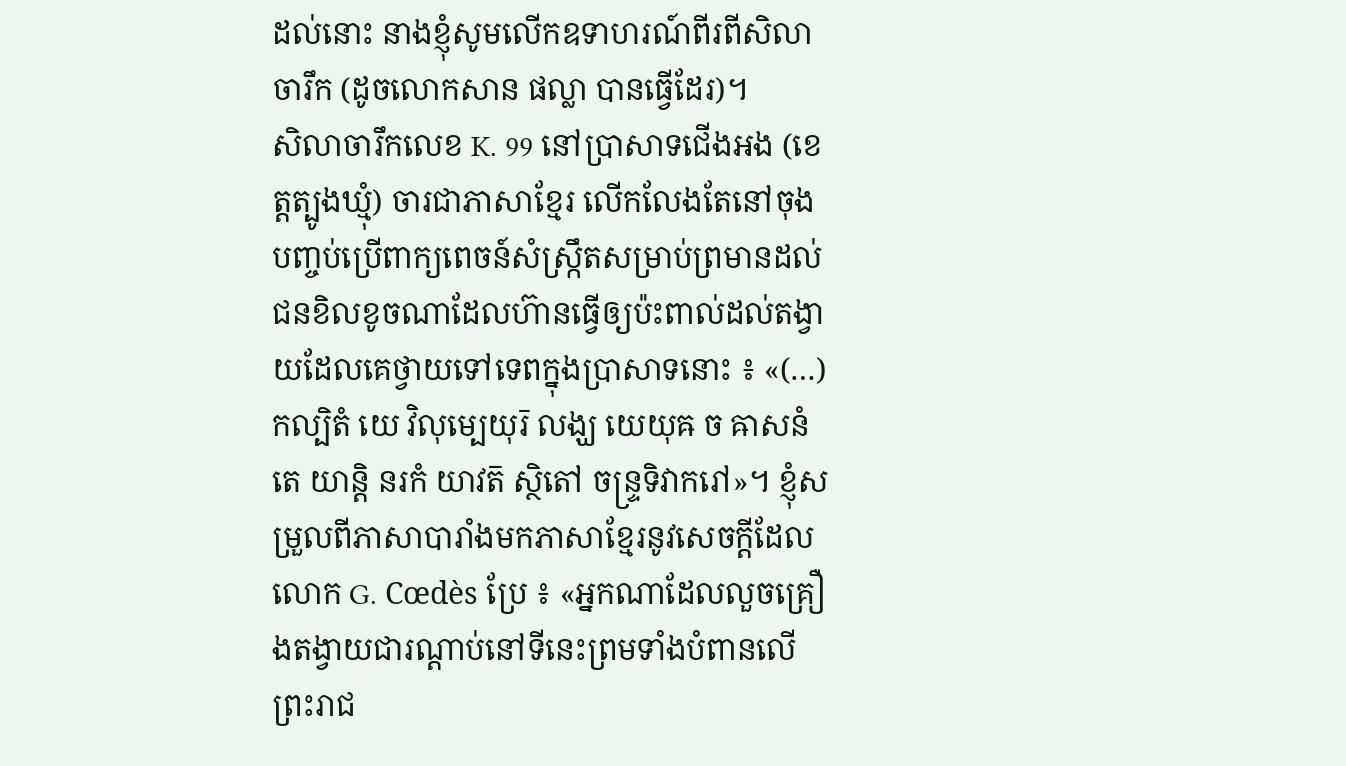ដល់នោះ នាងខ្ញុំសូមលើកឧទាហរណ៍ពីរពីសិលាចារឹក (ដូចលោកសាន ផល្លា បានធ្វើដែរ)។
សិលាចារឹកលេខ K. 99 នៅប្រាសាទជើងអង (ខេត្តត្បូងឃ្មុំ) ចារជាភាសាខ្មែរ លើកលែងតែនៅចុងបញ្ចប់ប្រើពាក្យពេចន៍សំស្ក្រឹតសម្រាប់ព្រមានដល់ជនខិលខូចណាដែលហ៊ានធ្វើឲ្យប៉ះពាល់ដល់តង្វាយដែលគេថ្វាយទៅទេពក្នុងប្រាសាទនោះ ៖ «(…) កល្បិតំ យេ វិលុម្បេយុរ៑ លង្ឃ យេយុឝ ច ឝាសនំ តេ យាន្តិ នរកំ យាវត៑ ស្ថិតៅ ចន្រ្ទទិវាករៅ»។ ខ្ញុំសម្រួលពីភាសាបារាំងមកភាសាខ្មែរនូវសេចក្តីដែលលោក G. Cœdès ប្រែ ៖ «អ្នកណាដែលលួចគ្រឿងតង្វាយជារណ្តាប់នៅទីនេះព្រមទាំងបំពានលើព្រះរាជ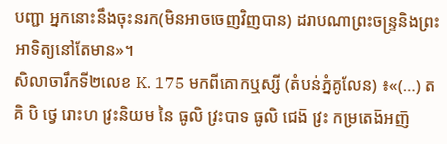បញ្ជា អ្នកនោះនឹងចុះនរក(មិនអាចចេញវិញបាន) ដរាបណាព្រះចន្រ្ទនិងព្រះអាទិត្យនៅតែមាន»។
សិលាចារឹកទី២លេខ K. 175 មកពីគោកឬស្សី (តំបន់ភ្នំគូលែន) ៖«(…) ត គិ បិ ថ្វេ រោះហ វ្រះនិយម នៃ ធូលិ វ្រះបាទ ធូលិ ជេង៑ វ្រះ កម្រតេង៑អញ៑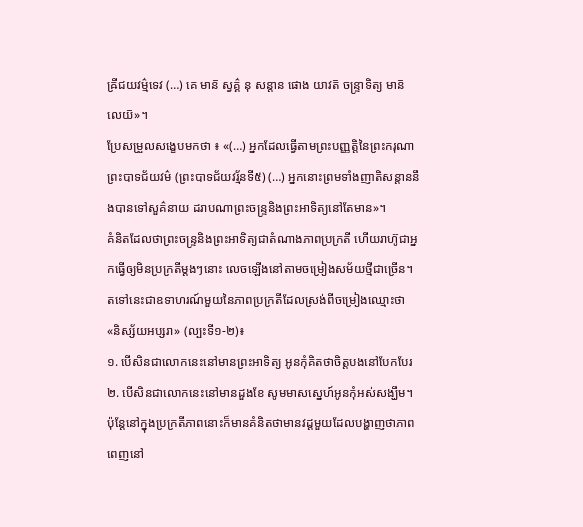ឝ្រីជយវម៌្មទេវ (…) គេ មាន៑ ស្វគ៌្គ នុ សន្តាន ផោង យាវត៑ ចន្រ្ទាទិត្យ មាន៑ លេយ៑»។
ប្រែសម្រួលសង្ខេបមកថា ៖ «(…) អ្នកដែលធ្វើតាមព្រះបញ្ញត្តិនៃព្រះករុណាព្រះបាទជ័យវម៌ (ព្រះបាទជ័យវរ្ម័នទី៥) (…) អ្នកនោះព្រមទាំងញាតិសន្តាននឹងបានទៅសួគ៌នាយ ដរាបណាព្រះចន្ទ្រនិងព្រះអាទិត្យនៅតែមាន»។
គំនិតដែលថាព្រះចន្ទ្រនិងព្រះអាទិត្យជាតំណាងភាពប្រក្រតី ហើយរាហ៊ូជាអ្នកធ្វើឲ្យមិនប្រក្រតីម្តងៗនោះ លេចឡើងនៅតាមចម្រៀងសម័យថ្មីជាច្រើន។ តទៅនេះជាឧទាហរណ៍មួយនៃភាពប្រក្រតីដែលស្រង់ពីចម្រៀងឈ្មោះថា «និស្ស័យអប្សរា» (ល្បះទី១-២)៖
១. បើសិនជាលោកនេះនៅមានព្រះអាទិត្យ អូនកុំគិតថាចិត្តបងនៅបែកបែរ
២. បើសិនជាលោកនេះនៅមានដួងខែ សូមមាសស្នេហ៍អូនកុំអស់សង្ឃឹម។
ប៉ុន្តែនៅក្នុងប្រក្រតីភាពនោះក៏មានគំនិតថាមានវដ្តមួយដែលបង្ហាញថាភាពពេញនៅ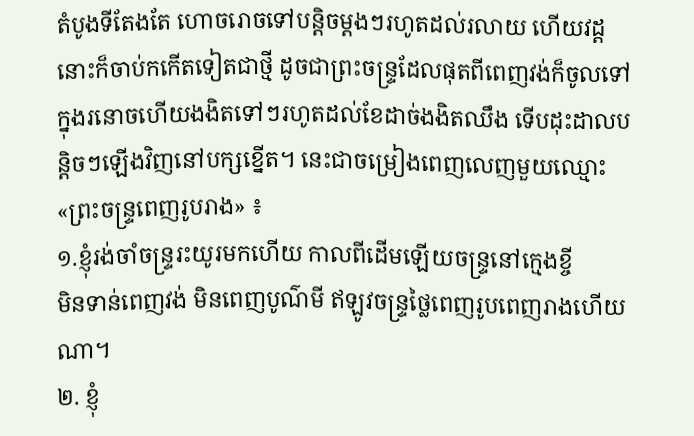តំបូងទីតែងតែ ហោចរោចទៅបន្តិចម្តងៗរហូតដល់រលាយ ហើយវដ្តនោះក៏ចាប់កកើតទៀតជាថ្មី ដូចជាព្រះចន្រ្ទដែលផុតពីពេញវង់ក៏ចូលទៅក្នុងរនោចហើយងងិតទៅៗរហូតដល់ខែដាច់ងងិតឈឹង ទើបដុះដាលបន្តិចៗឡើងវិញនៅបក្សខ្នើត។ នេះជាចម្រៀងពេញលេញមួយឈ្មោះ «ព្រះចន្រ្ទពេញរូបរាង» ៖
១.ខ្ញុំរង់ចាំចន្រ្ទរះយូរមកហើយ កាលពីដើមឡើយចន្រ្ទនៅក្មេងខ្ចី
មិនទាន់ពេញវង់ មិនពេញបូណ៌មី ឥឡូវចន្រ្ទថ្លៃពេញរូបពេញរាងហើយណា។
២. ខ្ញុំ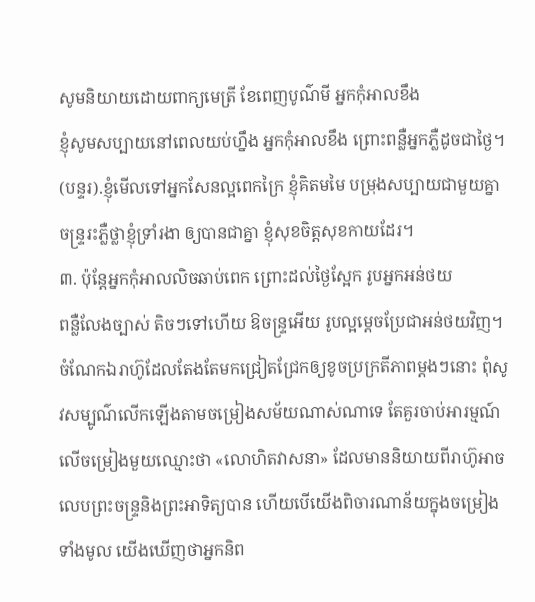សូមនិយាយដោយពាក្យមេត្រី ខែពេញបូណ៌មី អ្នកកុំអាលខឹង
ខ្ញុំសូមសប្បាយនៅពេលយប់ហ្នឹង អ្នកកុំអាលខឹង ព្រោះពន្លឺអ្នកភ្លឺដូចជាថ្ងៃ។
(បន្ទរ).ខ្ញុំមើលទៅអ្នកសែនល្អពេកក្រៃ ខ្ញុំគិតមមៃ បម្រុងសប្បាយជាមួយគ្នា
ចន្រ្ទរះភ្លឺថ្លាខ្ញុំទ្រាំរងា ឲ្យបានជាគ្នា ខ្ញុំសុខចិត្តសុខកាយដែរ។
៣. ប៉ុន្តែអ្នកកុំអាលលិចឆាប់ពេក ព្រោះដល់ថ្ងៃស្អែក រូបអ្នកអន់ថយ
ពន្លឺលែងច្បាស់ តិចៗទៅហើយ ឱចន្រ្ទអើយ រូបល្អម្តេចប្រែជាអន់ថយវិញ។
ចំណែកឯរាហ៊ូដែលតែងតែមកជ្រៀតជ្រែកឲ្យខូចប្រក្រតីភាពម្តងៗនោះ ពុំសូវសម្បូណ៌លើកឡើងតាមចម្រៀងសម័យណាស់ណាទេ តែគួរចាប់អារម្មណ៍លើចម្រៀងមួយឈ្មោះថា «លោហិតវាសនា» ដែលមាននិយាយពីរាហ៊ូអាចលេបព្រះចន្ទ្រនិងព្រះអាទិត្យបាន ហើយបើយើងពិចារណាន័យក្នុងចម្រៀងទាំងមូល យើងឃើញថាអ្នកនិព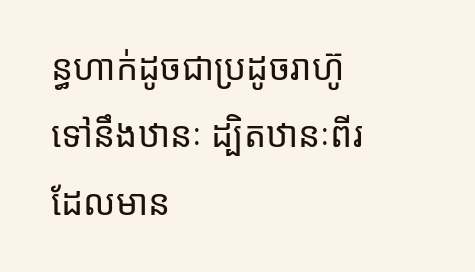ន្ធហាក់ដូចជាប្រដូចរាហ៊ូទៅនឹងឋានៈ ដ្បិតឋានៈពីរដែលមាន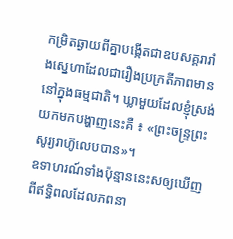កម្រិតឆ្ងាយពីគ្នាបង្កើតជាឧបសគ្គរារាំងស្នេហាដែលជារឿងប្រក្រតីភាពមាននៅក្នុងធម្មជាតិ។ ឃ្លាមួយដែលខ្ញុំស្រង់យកមកបង្ហាញនេះគឺ ៖ «ព្រះចន្ទ្រព្រះសូរ្យរាហ៊ូលេបបាន»។
ឧទាហរណ៍ទាំងប៉ុន្មាននេះសឲ្យឃើញពីឥទ្ធិពលដែលភពនា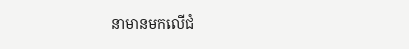នាមានមកលើជំ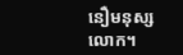នឿមនុស្សលោក។